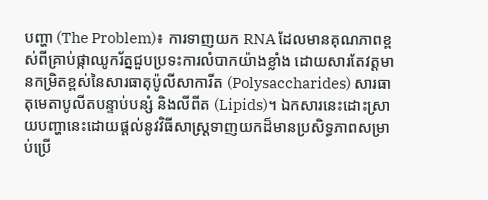បញ្ហា (The Problem)៖ ការទាញយក RNA ដែលមានគុណភាពខ្ពស់ពីគ្រាប់ផ្កាឈូករ័ត្នជួបប្រទះការលំបាកយ៉ាងខ្លាំង ដោយសារតែវត្តមានកម្រិតខ្ពស់នៃសារធាតុប៉ូលីសាការីត (Polysaccharides) សារធាតុមេតាបូលីតបន្ទាប់បន្សំ និងលីពីត (Lipids)។ ឯកសារនេះដោះស្រាយបញ្ហានេះដោយផ្តល់នូវវិធីសាស្ត្រទាញយកដ៏មានប្រសិទ្ធភាពសម្រាប់ប្រើ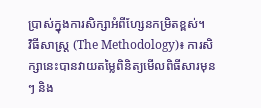ប្រាស់ក្នុងការសិក្សាអំពីហ្សែនកម្រិតខ្ពស់។
វិធីសាស្ត្រ (The Methodology)៖ ការសិក្សានេះបានវាយតម្លៃពិនិត្យមើលពិធីសារមុនៗ និង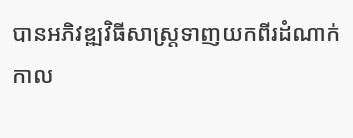បានអភិវឌ្ឍវិធីសាស្ត្រទាញយកពីរដំណាក់កាល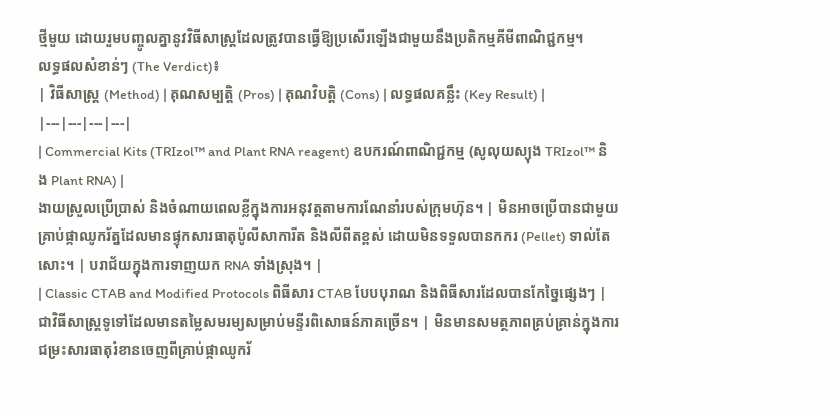ថ្មីមួយ ដោយរួមបញ្ចូលគ្នានូវវិធីសាស្ត្រដែលត្រូវបានធ្វើឱ្យប្រសើរឡើងជាមួយនឹងប្រតិកម្មគីមីពាណិជ្ជកម្ម។
លទ្ធផលសំខាន់ៗ (The Verdict)៖
| វិធីសាស្ត្រ (Method) | គុណសម្បត្តិ (Pros) | គុណវិបត្តិ (Cons) | លទ្ធផលគន្លឹះ (Key Result) |
|---|---|---|---|
| Commercial Kits (TRIzol™ and Plant RNA reagent) ឧបករណ៍ពាណិជ្ជកម្ម (សូលុយស្យុង TRIzol™ និង Plant RNA) |
ងាយស្រួលប្រើប្រាស់ និងចំណាយពេលខ្លីក្នុងការអនុវត្តតាមការណែនាំរបស់ក្រុមហ៊ុន។ | មិនអាចប្រើបានជាមួយគ្រាប់ផ្កាឈូករ័ត្នដែលមានផ្ទុកសារធាតុប៉ូលីសាការីត និងលីពីតខ្ពស់ ដោយមិនទទួលបានកករ (Pellet) ទាល់តែសោះ។ | បរាជ័យក្នុងការទាញយក RNA ទាំងស្រុង។ |
| Classic CTAB and Modified Protocols ពិធីសារ CTAB បែបបុរាណ និងពិធីសារដែលបានកែច្នៃផ្សេងៗ |
ជាវិធីសាស្ត្រទូទៅដែលមានតម្លៃសមរម្យសម្រាប់មន្ទីរពិសោធន៍ភាគច្រើន។ | មិនមានសមត្ថភាពគ្រប់គ្រាន់ក្នុងការជម្រះសារធាតុរំខានចេញពីគ្រាប់ផ្កាឈូករ័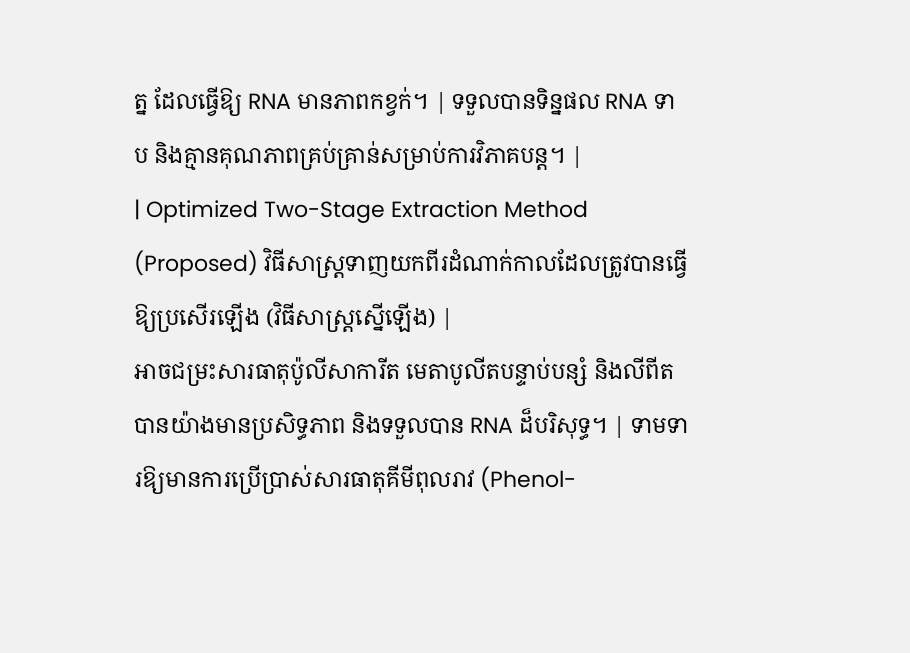ត្ន ដែលធ្វើឱ្យ RNA មានភាពកខ្វក់។ | ទទួលបានទិន្នផល RNA ទាប និងគ្មានគុណភាពគ្រប់គ្រាន់សម្រាប់ការវិភាគបន្ត។ |
| Optimized Two-Stage Extraction Method (Proposed) វិធីសាស្ត្រទាញយកពីរដំណាក់កាលដែលត្រូវបានធ្វើឱ្យប្រសើរឡើង (វិធីសាស្ត្រស្នើឡើង) |
អាចជម្រះសារធាតុប៉ូលីសាការីត មេតាបូលីតបន្ទាប់បន្សំ និងលីពីតបានយ៉ាងមានប្រសិទ្ធភាព និងទទួលបាន RNA ដ៏បរិសុទ្ធ។ | ទាមទារឱ្យមានការប្រើប្រាស់សារធាតុគីមីពុលរាវ (Phenol-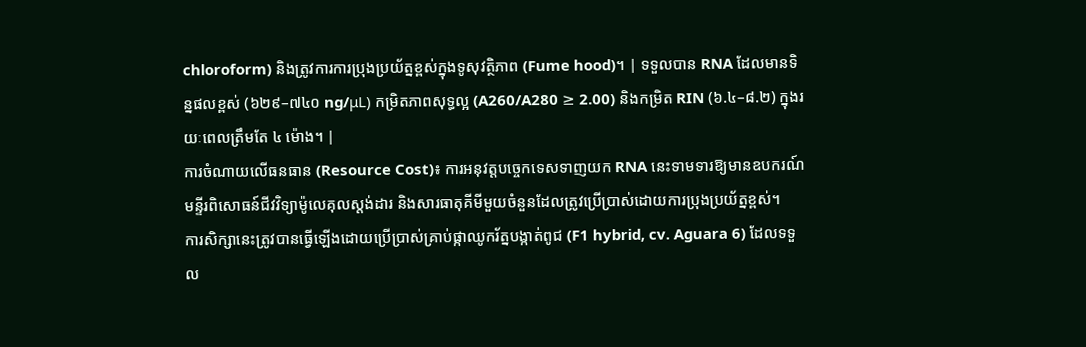chloroform) និងត្រូវការការប្រុងប្រយ័ត្នខ្ពស់ក្នុងទូសុវត្ថិភាព (Fume hood)។ | ទទួលបាន RNA ដែលមានទិន្នផលខ្ពស់ (៦២៩–៧៤០ ng/μL) កម្រិតភាពសុទ្ធល្អ (A260/A280 ≥ 2.00) និងកម្រិត RIN (៦.៤–៨.២) ក្នុងរយៈពេលត្រឹមតែ ៤ ម៉ោង។ |
ការចំណាយលើធនធាន (Resource Cost)៖ ការអនុវត្តបច្ចេកទេសទាញយក RNA នេះទាមទារឱ្យមានឧបករណ៍មន្ទីរពិសោធន៍ជីវវិទ្យាម៉ូលេគុលស្តង់ដារ និងសារធាតុគីមីមួយចំនួនដែលត្រូវប្រើប្រាស់ដោយការប្រុងប្រយ័ត្នខ្ពស់។
ការសិក្សានេះត្រូវបានធ្វើឡើងដោយប្រើប្រាស់គ្រាប់ផ្កាឈូករ័ត្នបង្កាត់ពូជ (F1 hybrid, cv. Aguara 6) ដែលទទួល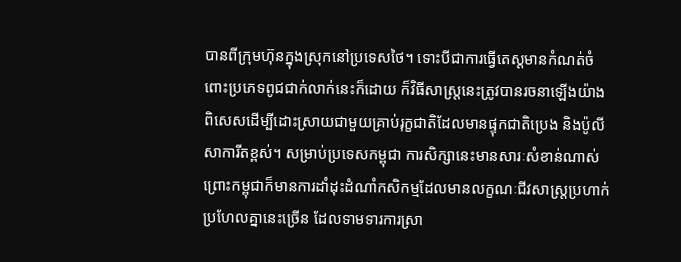បានពីក្រុមហ៊ុនក្នុងស្រុកនៅប្រទេសថៃ។ ទោះបីជាការធ្វើតេស្តមានកំណត់ចំពោះប្រភេទពូជជាក់លាក់នេះក៏ដោយ ក៏វិធីសាស្ត្រនេះត្រូវបានរចនាឡើងយ៉ាងពិសេសដើម្បីដោះស្រាយជាមួយគ្រាប់រុក្ខជាតិដែលមានផ្ទុកជាតិប្រេង និងប៉ូលីសាការីតខ្ពស់។ សម្រាប់ប្រទេសកម្ពុជា ការសិក្សានេះមានសារៈសំខាន់ណាស់ ព្រោះកម្ពុជាក៏មានការដាំដុះដំណាំកសិកម្មដែលមានលក្ខណៈជីវសាស្ត្រប្រហាក់ប្រហែលគ្នានេះច្រើន ដែលទាមទារការស្រា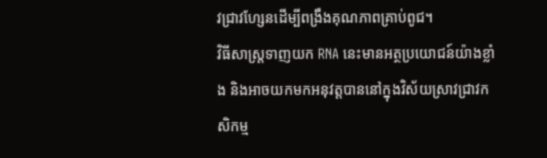វជ្រាវហ្សែនដើម្បីពង្រឹងគុណភាពគ្រាប់ពូជ។
វិធីសាស្ត្រទាញយក RNA នេះមានអត្ថប្រយោជន៍យ៉ាងខ្លាំង និងអាចយកមកអនុវត្តបាននៅក្នុងវិស័យស្រាវជ្រាវកសិកម្ម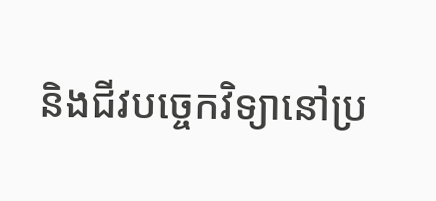និងជីវបច្ចេកវិទ្យានៅប្រ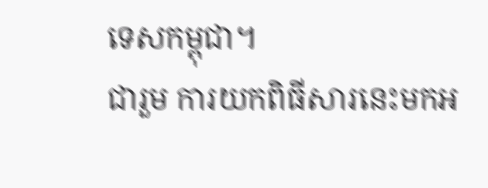ទេសកម្ពុជា។
ជារួម ការយកពិធីសារនេះមកអ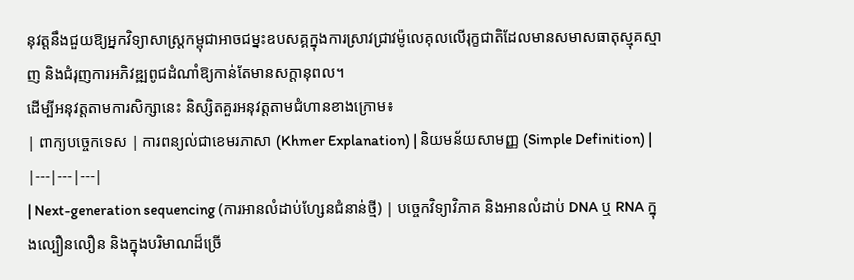នុវត្តនឹងជួយឱ្យអ្នកវិទ្យាសាស្ត្រកម្ពុជាអាចជម្នះឧបសគ្គក្នុងការស្រាវជ្រាវម៉ូលេគុលលើរុក្ខជាតិដែលមានសមាសធាតុស្មុគស្មាញ និងជំរុញការអភិវឌ្ឍពូជដំណាំឱ្យកាន់តែមានសក្ដានុពល។
ដើម្បីអនុវត្តតាមការសិក្សានេះ និស្សិតគួរអនុវត្តតាមជំហានខាងក្រោម៖
| ពាក្យបច្ចេកទេស | ការពន្យល់ជាខេមរភាសា (Khmer Explanation) | និយមន័យសាមញ្ញ (Simple Definition) |
|---|---|---|
| Next-generation sequencing (ការអានលំដាប់ហ្សែនជំនាន់ថ្មី) | បច្ចេកវិទ្យាវិភាគ និងអានលំដាប់ DNA ឬ RNA ក្នុងល្បឿនលឿន និងក្នុងបរិមាណដ៏ច្រើ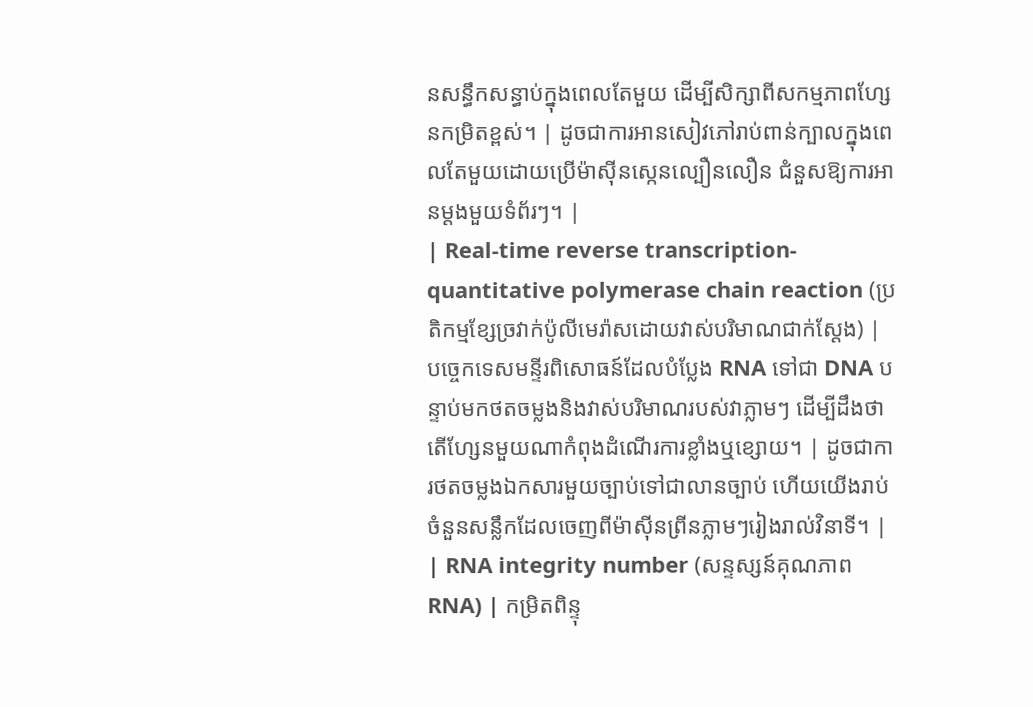នសន្ធឹកសន្ធាប់ក្នុងពេលតែមួយ ដើម្បីសិក្សាពីសកម្មភាពហ្សែនកម្រិតខ្ពស់។ | ដូចជាការអានសៀវភៅរាប់ពាន់ក្បាលក្នុងពេលតែមួយដោយប្រើម៉ាស៊ីនស្កេនល្បឿនលឿន ជំនួសឱ្យការអានម្តងមួយទំព័រៗ។ |
| Real-time reverse transcription-quantitative polymerase chain reaction (ប្រតិកម្មខ្សែច្រវាក់ប៉ូលីមេរ៉ាសដោយវាស់បរិមាណជាក់ស្តែង) | បច្ចេកទេសមន្ទីរពិសោធន៍ដែលបំប្លែង RNA ទៅជា DNA បន្ទាប់មកថតចម្លងនិងវាស់បរិមាណរបស់វាភ្លាមៗ ដើម្បីដឹងថាតើហ្សែនមួយណាកំពុងដំណើរការខ្លាំងឬខ្សោយ។ | ដូចជាការថតចម្លងឯកសារមួយច្បាប់ទៅជាលានច្បាប់ ហើយយើងរាប់ចំនួនសន្លឹកដែលចេញពីម៉ាស៊ីនព្រីនភ្លាមៗរៀងរាល់វិនាទី។ |
| RNA integrity number (សន្ទស្សន៍គុណភាព RNA) | កម្រិតពិន្ទុ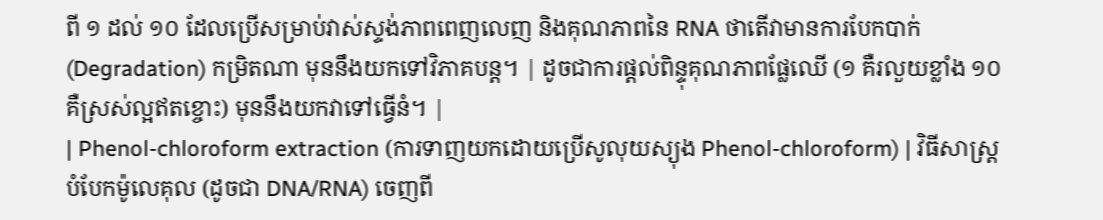ពី ១ ដល់ ១០ ដែលប្រើសម្រាប់វាស់ស្ទង់ភាពពេញលេញ និងគុណភាពនៃ RNA ថាតើវាមានការបែកបាក់ (Degradation) កម្រិតណា មុននឹងយកទៅវិភាគបន្ត។ | ដូចជាការផ្តល់ពិន្ទុគុណភាពផ្លែឈើ (១ គឺរលួយខ្លាំង ១០ គឺស្រស់ល្អឥតខ្ចោះ) មុននឹងយកវាទៅធ្វើនំ។ |
| Phenol-chloroform extraction (ការទាញយកដោយប្រើសូលុយស្យុង Phenol-chloroform) | វិធីសាស្ត្របំបែកម៉ូលេគុល (ដូចជា DNA/RNA) ចេញពី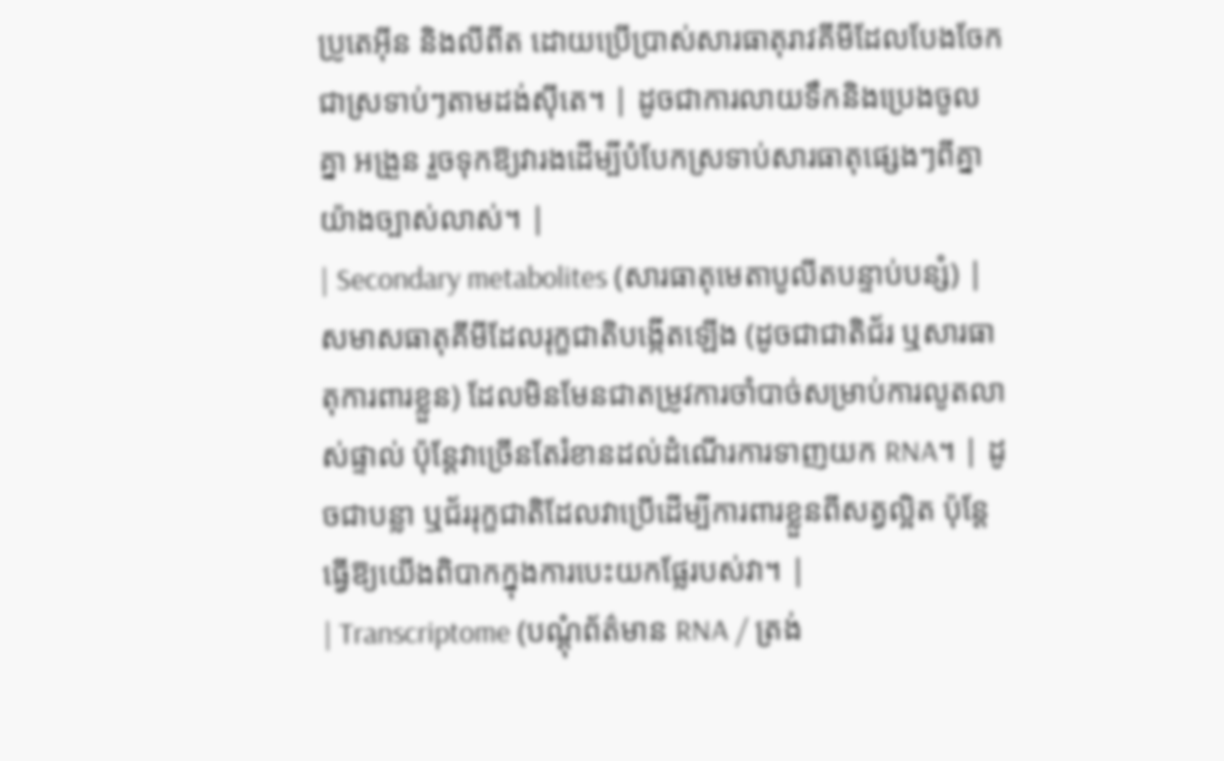ប្រូតេអ៊ីន និងលីពីត ដោយប្រើប្រាស់សារធាតុរាវគីមីដែលបែងចែកជាស្រទាប់ៗតាមដង់ស៊ីតេ។ | ដូចជាការលាយទឹកនិងប្រេងចូលគ្នា អង្រួន រួចទុកឱ្យវារងដើម្បីបំបែកស្រទាប់សារធាតុផ្សេងៗពីគ្នាយ៉ាងច្បាស់លាស់។ |
| Secondary metabolites (សារធាតុមេតាបូលីតបន្ទាប់បន្សំ) | សមាសធាតុគីមីដែលរុក្ខជាតិបង្កើតឡើង (ដូចជាជាតិជ័រ ឬសារធាតុការពារខ្លួន) ដែលមិនមែនជាតម្រូវការចាំបាច់សម្រាប់ការលូតលាស់ផ្ទាល់ ប៉ុន្តែវាច្រើនតែរំខានដល់ដំណើរការទាញយក RNA។ | ដូចជាបន្លា ឬជ័ររុក្ខជាតិដែលវាប្រើដើម្បីការពារខ្លួនពីសត្វល្អិត ប៉ុន្តែធ្វើឱ្យយើងពិបាកក្នុងការបេះយកផ្លែរបស់វា។ |
| Transcriptome (បណ្តុំព័ត៌មាន RNA / ត្រង់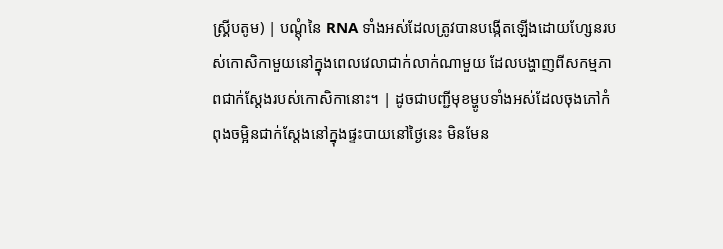ស្គ្រីបតូម) | បណ្តុំនៃ RNA ទាំងអស់ដែលត្រូវបានបង្កើតឡើងដោយហ្សែនរបស់កោសិកាមួយនៅក្នុងពេលវេលាជាក់លាក់ណាមួយ ដែលបង្ហាញពីសកម្មភាពជាក់ស្តែងរបស់កោសិកានោះ។ | ដូចជាបញ្ជីមុខម្ហូបទាំងអស់ដែលចុងភៅកំពុងចម្អិនជាក់ស្តែងនៅក្នុងផ្ទះបាយនៅថ្ងៃនេះ មិនមែន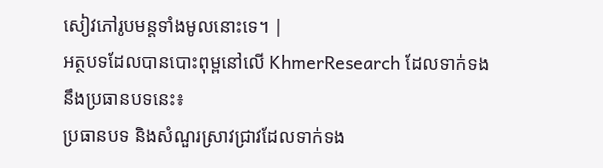សៀវភៅរូបមន្តទាំងមូលនោះទេ។ |
អត្ថបទដែលបានបោះពុម្ពនៅលើ KhmerResearch ដែលទាក់ទងនឹងប្រធានបទនេះ៖
ប្រធានបទ និងសំណួរស្រាវជ្រាវដែលទាក់ទង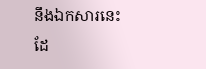នឹងឯកសារនេះ ដែ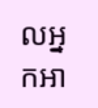លអ្នកអា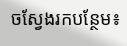ចស្វែងរកបន្ថែម៖